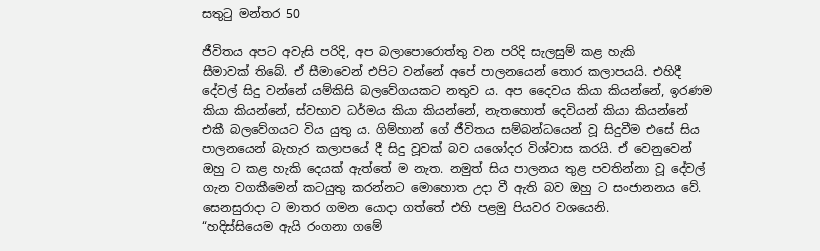සතුටු මන්තර 50

ජීවිතය අපට අවැසි පරිදි, අප බලාපොරොත්තු වන පරිදි සැලසුම් කළ හැකි
සීමාවක් තිබේ. ඒ සීමාවෙන් එපිට වන්නේ අපේ පාලනයෙන් තොර කලාපයයි. එහිදී
දේවල් සිදු වන්නේ යම්කිසි බලවේගයකට නතුව ය. අප දෛවය කියා කියන්නේ, ඉරණම
කියා කියන්නේ, ස්වභාව ධර්මය කියා කියන්නේ, නැතහොත් දෙවියන් කියා කියන්නේ
එකී බලවේගයට විය යුතු ය. ගිම්හාන් ගේ ජීවිතය සම්බන්ධයෙන් වූ සිදුවීම එසේ සිය
පාලනයෙන් බැහැර කලාපයේ දී සිදු වූවක් බව යශෝදර විශ්වාස කරයි. ඒ වෙනුවෙන්
ඔහු ට කළ හැකි දෙයක් ඇත්තේ ම නැත. නමුත් සිය පාලනය තුළ පවතින්නා වූ දේවල්
ගැන වගකීමෙන් කටයුතු කරන්නට මොහොත උදා වී ඇති බව ඔහු ට සංජානනය වේ.
සෙනසුරාදා ට මාතර ගමන යොදා ගත්තේ එහි පළමු පියවර වශයෙනි.
“හදිස්සියෙම ඇයි රංගනා ගමේ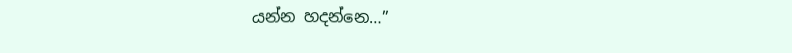යන්න හදන්නෙ…”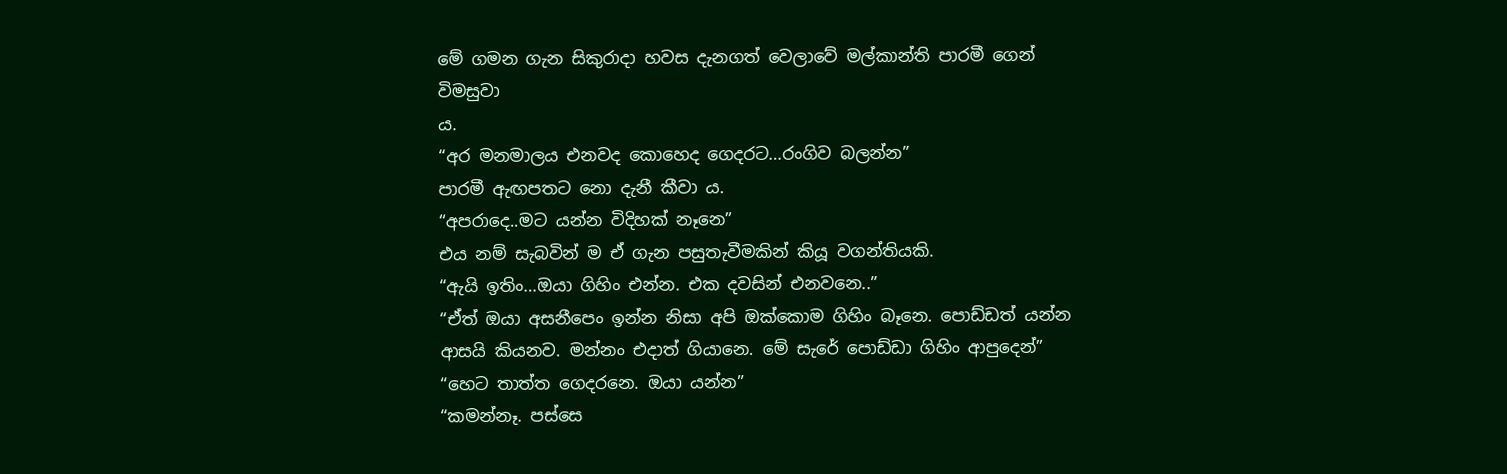මේ ගමන ගැන සිකුරාදා හවස දැනගත් වෙලාවේ මල්කාන්ති පාරමී ගෙන් විමසුවා
ය.
“අර මනමාලය එනවද කොහෙද ගෙදරට…රංගිව බලන්න”
පාරමී ඇඟපතට නො දැනී කීවා ය.
“අපරාදෙ..මට යන්න විදිහක් නෑනෙ”
එය නම් සැබවින් ම ඒ ගැන පසුතැවීමකින් කියූ වගන්තියකි.
“ඇයි ඉතිං…ඔයා ගිහිං එන්න. එක දවසින් එනවනෙ..”
“ඒත් ඔයා අසනීපෙං ඉන්න නිසා අපි ඔක්කොම ගිහිං බෑනෙ. පොඩ්ඩත් යන්න
ආසයි කියනව. මන්නං එදාත් ගියානෙ. මේ සැරේ පොඩ්ඩා ගිහිං ආපුදෙන්”
“හෙට තාත්ත ගෙදරනෙ. ඔයා යන්න”
“කමන්නෑ. පස්සෙ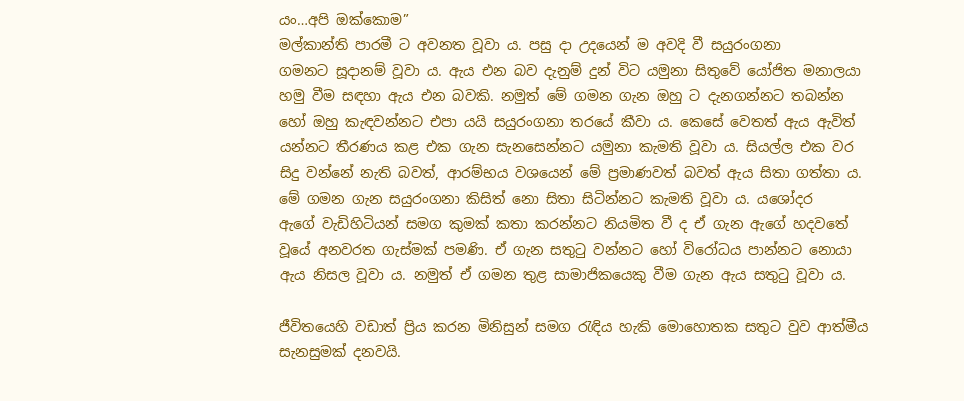යං…අපි ඔක්කොම”
මල්කාන්ති පාරමී ට අවනත වූවා ය. පසු දා උදයෙන් ම අවදි වී සයුරංගනා
ගමනට සූදානම් වූවා ය. ඇය එන බව දැනුම් දුන් විට යමුනා සිතුවේ යෝජිත මනාලයා
හමු වීම සඳහා ඇය එන බවකි. නමුත් මේ ගමන ගැන ඔහු ට දැනගන්නට තබන්න
හෝ ඔහු කැඳවන්නට එපා යයි සයුරංගනා තරයේ කීවා ය. කෙසේ වෙතත් ඇය ඇවිත්
යන්නට තීරණය කළ එක ගැන සැනසෙන්නට යමුනා කැමති වූවා ය. සියල්ල එක වර
සිදු වන්නේ නැති බවත්, ආරම්භය වශයෙන් මේ ප්‍රමාණවත් බවත් ඇය සිතා ගත්තා ය.
මේ ගමන ගැන සයුරංගනා කිසිත් නො සිතා සිටින්නට කැමති වූවා ය. යශෝදර
ඇගේ වැඩිහිටියන් සමග කුමක් කතා කරන්නට නියමිත වී ද ඒ ගැන ඇගේ හදවතේ
වූයේ අනවරත ගැස්මක් පමණි. ඒ ගැන සතුටු වන්නට හෝ විරෝධය පාන්නට නොයා
ඇය නිසල වූවා ය. නමුත් ඒ ගමන තුළ සාමාජිකයෙකු වීම ගැන ඇය සතුටු වූවා ය.

ජීවිතයෙහි වඩාත් ප්‍රිය කරන මිනිසුන් සමග රැඳිය හැකි මොහොතක සතුට වුව ආත්මීය
සැනසුමක් දනවයි.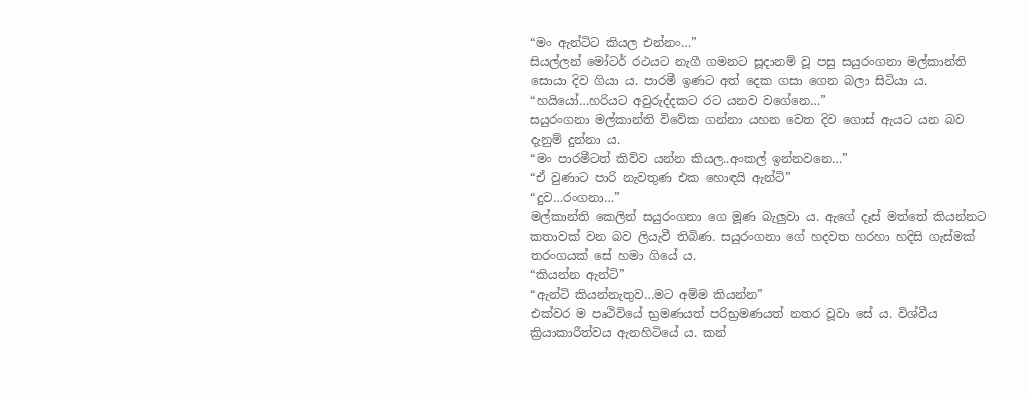“මං ඇන්ටිට කියල එන්නං…”
සියල්ලන් මෝටර් රථයට නැගී ගමනට සූදානම් වූ පසු සයුරංගනා මල්කාන්ති
සොයා දිව ගියා ය. පාරමී ඉණට අත් දෙක ගසා ගෙන බලා සිටියා ය.
“හයියෝ…හරියට අවුරුද්දකට රට යනව වගේනෙ…”
සයුරංගනා මල්කාන්ති විවේක ගන්නා යහන වෙත දිව ගොස් ඇයට යන බව
දැනුම් දුන්නා ය.
“මං පාරමීටත් කිව්ව යන්න කියල..අංකල් ඉන්නවනෙ…”
“ඒ වුණාට පාරි නැවතුණ එක හොඳයි ඇන්ටි”
“දුව…රංගනා…”
මල්කාන්ති කෙලින් සයුරංගනා ගෙ මූණ බැලුවා ය. ඇගේ දෑස් මත්තේ කියන්නට
කතාවක් වන බව ලියැවී තිබිණ. සයුරංගනා ගේ හදවත හරහා හදිසි ගැස්මක්
තරංගයක් සේ හමා ගියේ ය.
“කියන්න ඇන්ටි”
“ඇන්ටි කියන්නැතුව…මට අම්ම කියන්න”
එක්වර ම පෘථිවියේ භ්‍රමණයත් පරිභ්‍රමණයත් නතර වූවා සේ ය. විශ්වීය
ක්‍රියාකාරීත්වය ඇනහිටියේ ය. කන්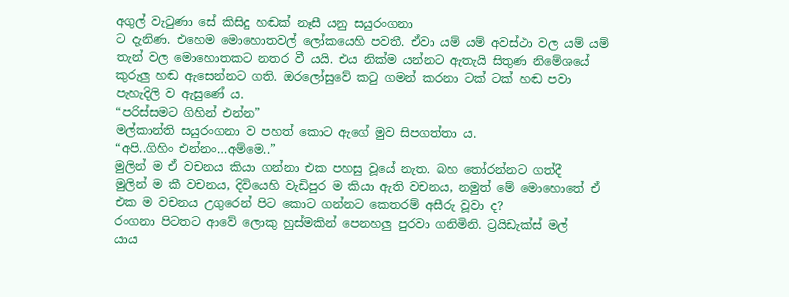අගුල් වැටුණා සේ කිසිදු හඬක් නෑසී යනු සයුරංගනා
ට දැනිණ. එහෙම මොහොතවල් ලෝකයෙහි පවතී. ඒවා යම් යම් අවස්ථා වල යම් යම්
තැන් වල මොහොතකට නතර වී යයි. එය නික්ම යන්නට ඇතැයි සිතුණ නිමේශයේ
කුරුලු හඬ ඇසෙන්නට ගති. ඔරලෝසුවේ කටු ගමන් කරනා ටක් ටක් හඬ පවා
පැහැදිලි ව ඇසුණේ ය.
“පරිස්සමට ගිහින් එන්න”
මල්කාන්ති සයුරංගනා ව පහත් කොට ඇගේ මුව සිපගත්තා ය.
“අපි..ගිහිං එන්නං…අම්මෙ..”
මුලින් ම ඒ වචනය කියා ගන්නා එක පහසු වූයේ නැත. බහ තෝරන්නට ගත්දී
මුලින් ම කී වචනය, දිවියෙහි වැඩිපුර ම කියා ඇති වචනය, නමුත් මේ මොහොතේ ඒ
එක ම වචනය උගුරෙන් පිට කොට ගන්නට කෙතරම් අසීරු වූවා ද?
රංගනා පිටතට ආවේ ලොකු හුස්මකින් පෙනහලු පුරවා ගනිමිනි. ට්‍රයිඩැක්ස් මල්
යාය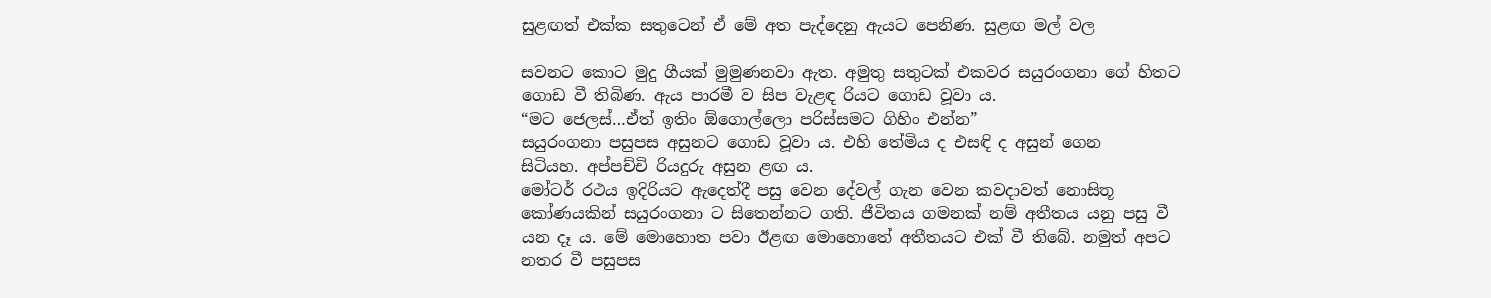සුළඟත් එක්ක සතුටෙන් ඒ මේ අත පැද්දෙනු ඇයට පෙනිණ. සුළඟ මල් වල

සවනට කොට මුදු ගීයක් මුමුණනවා ඇත. අමුතු සතුටක් එකවර සයුරංගනා ගේ හිතට
ගොඩ වී තිබිණ. ඇය පාරමී ව සිප වැළඳ රියට ගොඩ වූවා ය.
“මට ජෙලස්…ඒත් ඉතිං ඕගොල්ලො පරිස්සමට ගිහිං එන්න”
සයුරංගනා පසුපස අසුනට ගොඩ වූවා ය. එහි තේමිය ද එසඳි ද අසුන් ගෙන
සිටියහ. අප්පච්චි රියදුරු අසුන ළඟ ය.
මෝටර් රථය ඉදිරියට ඇදෙත්දී පසු වෙන දේවල් ගැන වෙන කවදාවත් නොසිතූ
කෝණයකින් සයුරංගනා ට සිතෙන්නට ගති. ජීවිතය ගමනක් නම් අතීතය යනු පසු වී
යන දෑ ය. මේ මොහොත පවා ඊළඟ මොහොතේ අතීතයට එක් වී තිබේ. නමුත් අපට
නතර වී පසුපස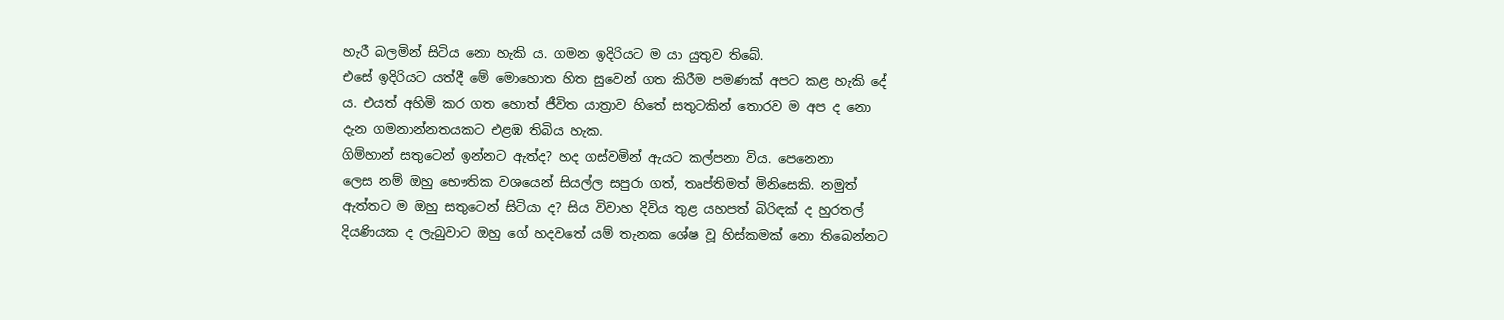හැරී බලමින් සිටිය නො හැකි ය. ගමන ඉදිරියට ම යා යුතුව තිබේ.
එසේ ඉදිරියට යත්දී මේ මොහොත හිත සුවෙන් ගත කිරීම පමණක් අපට කළ හැකි දේ
ය. එයත් අහිමි කර ගත හොත් ජීවිත යාත්‍රාව හිතේ සතුටකින් තොරව ම අප ද නො
දැන ගමනාන්නතයකට එළඹ තිබිය හැක.
ගිම්හාන් සතුටෙන් ඉන්නට ඇත්ද? හද ගස්වමින් ඇයට කල්පනා විය. පෙනෙනා
ලෙස නම් ඔහු භෞතික වශයෙන් සියල්ල සපුරා ගත්, තෘප්තිමත් මිනිසෙකි. නමුත්
ඇත්තට ම ඔහු සතුටෙන් සිටියා ද? සිය විවාහ දිවිය තුළ යහපත් බිරිඳක් ද හුරතල්
දියණියක ද ලැබුවාට ඔහු ගේ හදවතේ යම් තැනක ශේෂ වූ හිස්කමක් නො තිබෙන්නට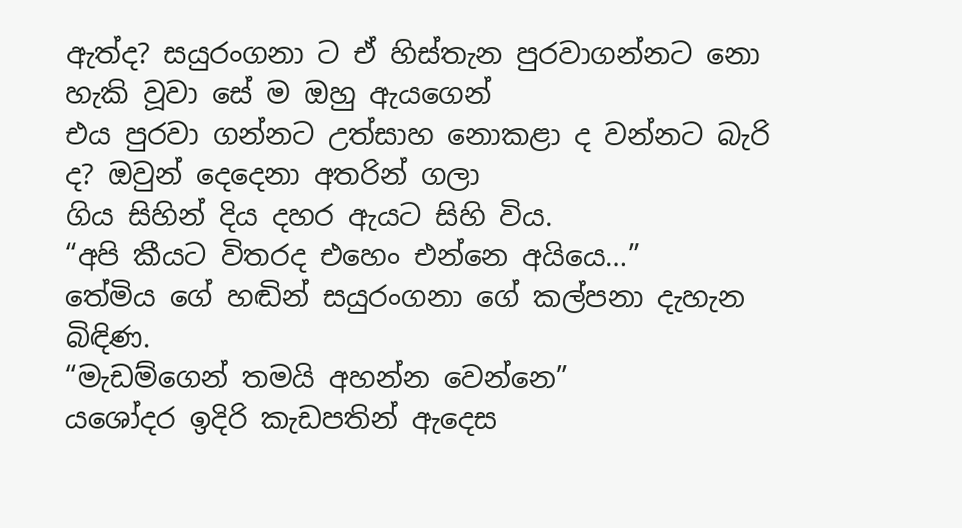ඇත්ද? සයුරංගනා ට ඒ හිස්තැන පුරවාගන්නට නො හැකි වූවා සේ ම ඔහු ඇයගෙන්
එය පුරවා ගන්නට උත්සාහ නොකළා ද වන්නට බැරි ද? ඔවුන් දෙදෙනා අතරින් ගලා
ගිය සිහින් දිය දහර ඇයට සිහි විය.
“අපි කීයට විතරද එහෙං එන්නෙ අයියෙ…”
තේමිය ගේ හඬින් සයුරංගනා ගේ කල්පනා දැහැන බිඳිණ.
“මැඩම්ගෙන් තමයි අහන්න වෙන්නෙ”
යශෝදර ඉදිරි කැඩපතින් ඇදෙස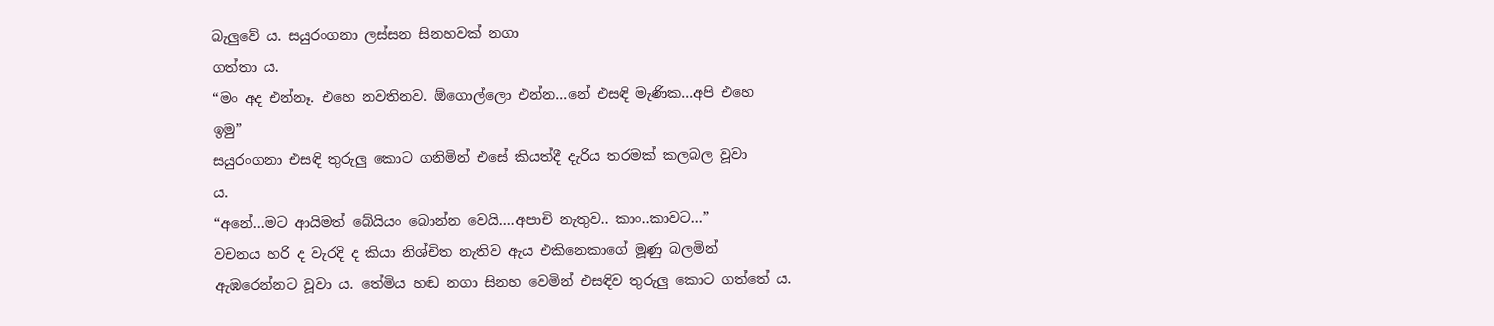බැලුවේ ය. සයුරංගනා ලස්සන සිනහවක් නගා
ගත්තා ය.
“මං අද එන්නෑ. එහෙ නවතිනව. ඕගොල්ලො එන්න…නේ එසඳි මැණික…අපි එහෙ
ඉමු”
සයුරංගනා එසඳි තුරුලු කොට ගනිමින් එසේ කියත්දී දැරිය තරමක් කලබල වූවා
ය.
“අනේ…මට ආයිමත් බේයියං බොන්න වෙයි….අපාචි නැතුව.. කාං..කාවට…”
වචනය හරි ද වැරදි ද කියා නිශ්චිත නැතිව ඇය එකිනෙකාගේ මූණු බලමින්
ඇඹරෙන්නට වූවා ය. තේමිය හඬ නගා සිනහ වෙමින් එසඳිව තුරුලු කොට ගත්තේ ය.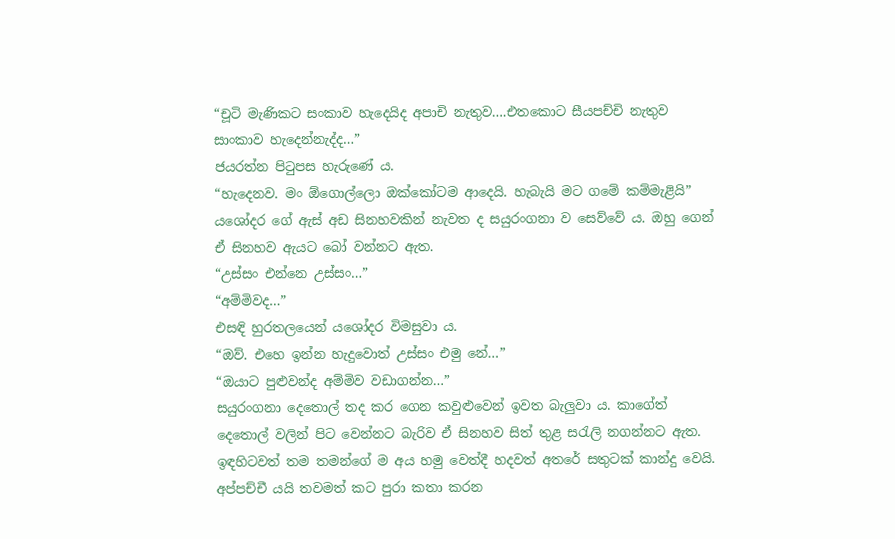“චූටි මැණිකට සංකාව හැදෙයිද අපාචි නැතුව….එතකොට සීයපච්චි නැතුව
සාංකාව හැදෙන්නැද්ද…”
ජයරත්න පිටුපස හැරුණේ ය.
“හැදෙනව. මං ඕගොල්ලො ඔක්කෝටම ආදෙයි. හැබැයි මට ගමේ කම්මැළියි”
යශෝදර ගේ ඇස් අඩ සිනහවකින් නැවත ද සයුරංගනා ව සෙව්වේ ය. ඔහු ගෙන්
ඒ සිනහව ඇයට බෝ වන්නට ඇත.
“උස්සං එන්නෙ උස්සං…”
“අම්මිවද…”
එසඳි හුරතලයෙන් යශෝදර විමසුවා ය.
“ඔව්. එහෙ ඉන්න හැදුවොත් උස්සං එමු නේ…”
“ඔයාට පුළුවන්ද අම්මිව වඩාගන්න…”
සයුරංගනා දෙතොල් තද කර ගෙන කවුළුවෙන් ඉවත බැලුවා ය. කාගේත්
දෙතොල් වලින් පිට වෙන්නට බැරිව ඒ සිනහව සිත් තුළ සරැලි නගන්නට ඇත.
ඉඳහිටවත් තම තමන්ගේ ම අය හමු වෙත්දී හදවත් අතරේ සතුටක් කාන්දු වෙයි.
අප්පච්චී යයි තවමත් කට පුරා කතා කරන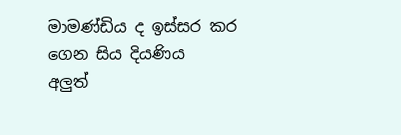මාමණ්ඩිය ද ඉස්සර කර ගෙන සිය දියණිය
අලුත්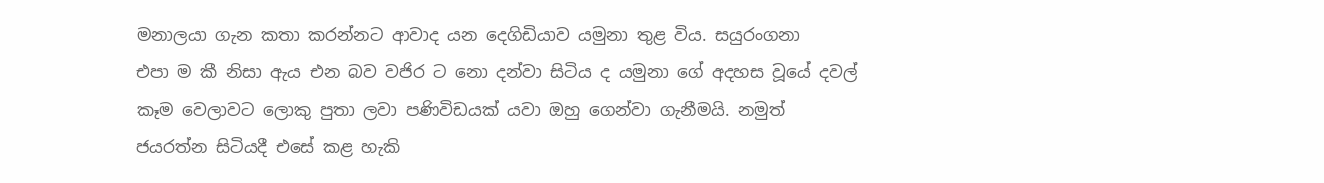මනාලයා ගැන කතා කරන්නට ආවාද යන දෙගිඩියාව යමුනා තුළ විය. සයුරංගනා
එපා ම කී නිසා ඇය එන බව වජිර ට නො දන්වා සිටිය ද යමුනා ගේ අදහස වූයේ දවල්
කෑම වෙලාවට ලොකු පුතා ලවා පණිවිඩයක් යවා ඔහු ගෙන්වා ගැනීමයි. නමුත්
ජයරත්න සිටියදී එසේ කළ හැකි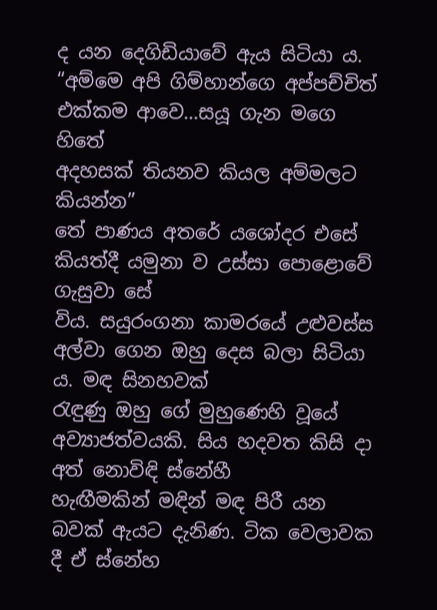ද යන දෙගිඩියාවේ ඇය සිටියා ය.
“අම්මෙ අපි ගිම්හාන්ගෙ අප්පච්චිත් එක්කම ආවෙ…සයූ ගැන මගෙ හිතේ
අදහසක් තියනව කියල අම්මලට කියන්න”
තේ පාණය අතරේ යශෝදර එසේ කියත්දී යමුනා ව උස්සා පොළොවේ ගැසුවා සේ
විය. සයුරංගනා කාමරයේ උළුවස්ස අල්වා ගෙන ඔහු දෙස බලා සිටියා ය. මඳ සිනහවක්
රැඳුණු ඔහු ගේ මුහුණෙහි වූයේ අව්‍යාජත්වයකි. සිය හදවත කිසි දා අත් නොවිඳි ස්නේහී
හැඟීමකින් මඳින් මඳ පිරී යන බවක් ඇයට දැනිණ. ටික වෙලාවක දී ඒ ස්නේහ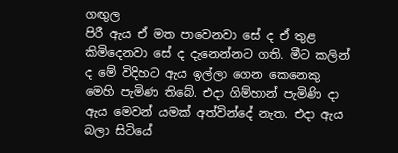ගඟුල
පිරී ඇය ඒ මත පාවෙනවා සේ ද ඒ තුළ කිමිදෙනවා සේ ද දැනෙන්නට ගති. මීට කලින්
ද මේ විදිහට ඇය ඉල්ලා ගෙන කෙනෙකු මෙහි පැමිණ තිබේ. එදා ගිම්හාන් පැමිණි දා
ඇය මෙවන් යමක් අත්වින්දේ නැත. එදා ඇය බලා සිටියේ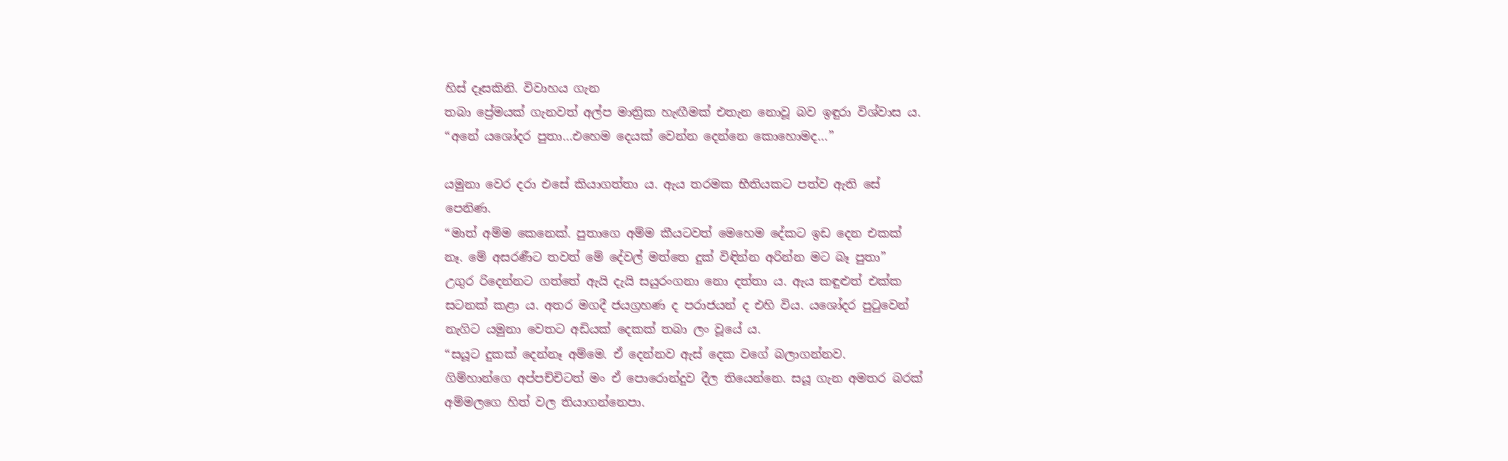හිස් දෑසකිනි. විවාහය ගැන
තබා ප්‍රේමයක් ගැනවත් අල්ප මාත්‍රික හැඟීමක් එතැන නොවූ බව ඉඳුරා විශ්වාස ය.
“අනේ යශෝදර පුතා…එහෙම දෙයක් වෙන්න දෙන්නෙ කොහොමද…”

යමුනා වෙර දරා එසේ කියාගත්තා ය. ඇය තරමක භීතියකට පත්ව ඇති සේ
පෙනිණ.
“මාත් අම්ම කෙනෙක්. පුතාගෙ අම්ම කීයටවත් මෙහෙම දේකට ඉඩ දෙන එකක්
නෑ. මේ අසරණීට තවත් මේ දේවල් මත්තෙ දුක් විඳින්න අරින්න මට බෑ පුතා”
උගුර රිදෙන්නට ගත්තේ ඇයි දැයි සයුරංගනා නො දත්තා ය. ඇය කඳුළුත් එක්ක
සටනක් කළා ය. අතර මගදී ජයග්‍රහණ ද පරාජයන් ද එහි විය. යශෝදර පුටුවෙන්
නැගිට යමුනා වෙතට අඩියක් දෙකක් තබා ලං වූයේ ය.
“සයූට දුකක් දෙන්නෑ අම්මෙ. ඒ දෙන්නව ඇස් දෙක වගේ බලාගන්නව.
ගිම්හාන්ගෙ අප්පච්චිටත් මං ඒ පොරොන්දුව දීල තියෙන්නෙ. සයූ ගැන අමතර බරක්
අම්මලගෙ හිත් වල තියාගන්නෙපා.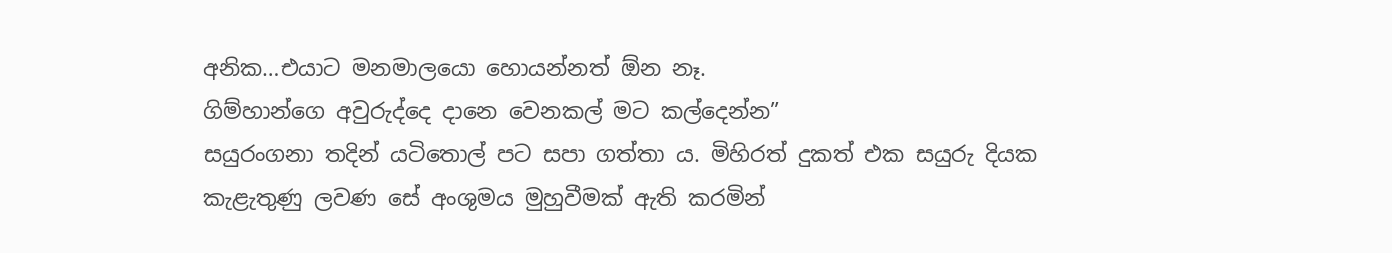අනික…එයාට මනමාලයො හොයන්නත් ඕන නෑ.
ගිම්හාන්ගෙ අවුරුද්දෙ දානෙ වෙනකල් මට කල්දෙන්න”
සයුරංගනා තදින් යටිතොල් පට සපා ගත්තා ය. මිහිරත් දුකත් එක සයුරු දියක
කැළැතුණු ලවණ සේ අංශුමය මුහුවීමක් ඇති කරමින්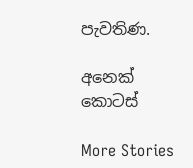පැවතිණ.

අනෙක් කොටස්

More Stories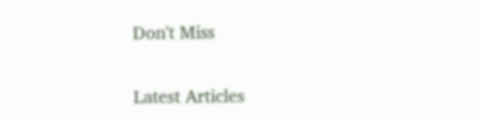Don't Miss


Latest Articles